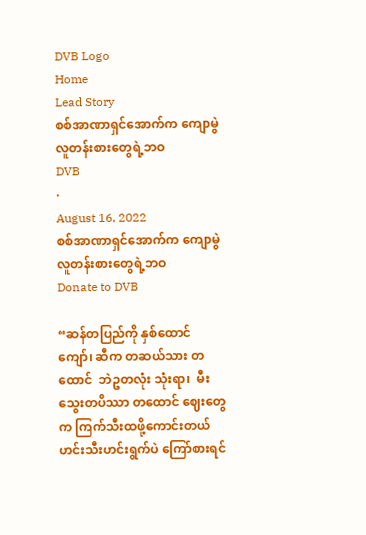DVB Logo
Home
Lead Story
စစ်အာဏာရှင်အောက်က ကျောမွဲလူတန်းစားတွေရဲ့ဘဝ
DVB
·
August 16, 2022
စစ်အာဏာရှင်အောက်က ကျောမွဲလူတန်းစားတွေရဲ့ဘဝ
Donate to DVB

“ဆန်တပြည်ကို နှစ်ထောင်ကျော်၊ ဆီက တဆယ်သား တထောင်  ဘဲဥတလုံး သုံးရာ၊  မီးသွေးတပိဿာ တထောင် ဈေးတွေက ကြက်သီးထဖို့ကောင်းတယ် ဟင်းသီးဟင်းရွက်ပဲ ကြော်စားရင်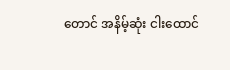တောင် အနိမ့်ဆုံး ငါးထောင်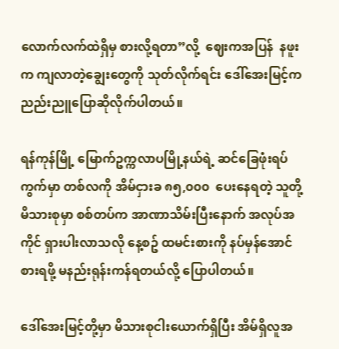လောက်လက်ထဲရှိမှ စားလို့ရတာ”လို့  ဈေးကအပြန်  နဖူးက ကျလာတဲ့ချွေးတွေကို သုတ်လိုက်ရင်း ဒေါ်အေးမြင့်က ညည်းညူပြောဆိုလိုက်ပါတယ်။

ရန်ကုန်မြို့ မြောက်ဥက္ကလာပမြို့နယ်ရဲ့ ဆင်ခြေဖုံးရပ်ကွက်မှာ တစ်လကို အိမ်ငှားခ ၈၅,၀၀၀  ပေးနေရတဲ့ သူတို့မိသားစုမှာ စစ်တပ်က အာဏာသိမ်းပြီးနောက် အလုပ်အကိုင် ရှားပါးလာသလို နေ့စဥ် ထမင်းစားကို နပ်မှန်အောင် စားရဖို့ မနည်းရုန်းကန်ရတယ်လို့ ပြောပါတယ်။

ဒေါ်အေးမြင့်တို့မှာ မိသားစုငါးယောက်ရှိပြီး အိမ်ရှိလူအ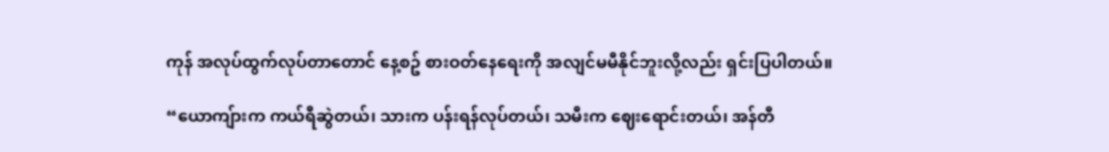ကုန် အလုပ်ထွက်လုပ်တာတောင် နေ့စဥ် စားဝတ်နေရေးကို အလျင်မမီနိုင်ဘူးလို့လည်း ရှင်းပြပါတယ်။

“ယောကျ်ားက ကယ်ရီဆွဲတယ်၊ သားက ပန်းရန်လုပ်တယ်၊ သမီးက ဈေးရောင်းတယ်၊ အန်တီ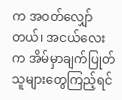က အဝတ်လျှော်တယ်၊ အငယ်လေးက အိမ်မှာချက်ပြုတ် သူများတွေကြည့်ရင်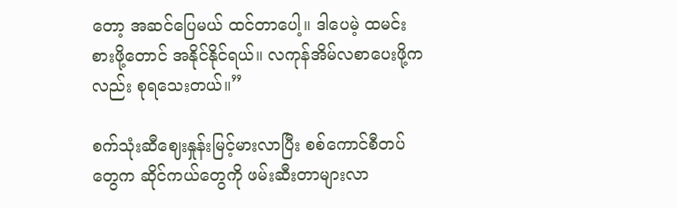တော့ အဆင်ပြေမယ် ထင်တာပေါ့။ ဒါပေမဲ့ ထမင်းစားဖို့တောင် အနိုင်နိုင်ရယ်။ လကုန်အိမ်လစာပေးဖို့ကလည်း စုရသေးတယ်။”

စက်သုံးဆီဈေးနှုန်းမြင့်မားလာပြီး စစ်ကောင်စီတပ်တွေက ဆိုင်ကယ်တွေကို ဖမ်းဆီးတာများလာ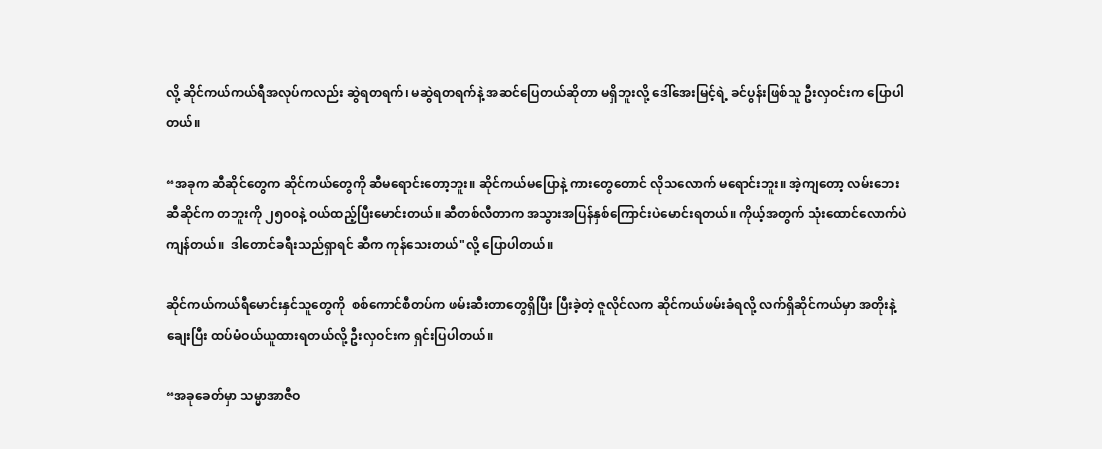လို့ ဆိုင်ကယ်ကယ်ရီအလုပ်ကလည်း ဆွဲရတရက်၊ မဆွဲရတရက်နဲ့ အဆင်ပြေတယ်ဆိုတာ မရှိဘူးလို့ ဒေါ်အေးမြင့်ရဲ့ ခင်ပွန်းဖြစ်သူ ဦးလှဝင်းက ပြောပါတယ်။

“အခုက ဆီဆိုင်တွေက ဆိုင်ကယ်တွေကို ဆီမရောင်းတော့ဘူး။ ဆိုင်ကယ်မပြောနဲ့ ကားတွေတောင် လိုသလောက် မရောင်းဘူး။ အဲ့ကျတော့ လမ်းဘေးဆီဆိုင်က တဘူးကို ၂၅၀၀နဲ့ ဝယ်ထည့်ပြီးမောင်းတယ်။ ဆီတစ်လီတာက အသွားအပြန်နှစ်ကြောင်းပဲမောင်းရတယ်။ ကိုယ့်အတွက် သုံးထောင်လောက်ပဲကျန်တယ်။  ဒါတောင်ခရီးသည်ရှာရင် ဆီက ကုန်သေးတယ်"လို့ ပြောပါတယ်။

ဆိုင်ကယ်ကယ်ရီမောင်းနှင်သူတွေကို  စစ်ကောင်စီတပ်က ဖမ်းဆီးတာတွေရှိပြီး ပြီးခဲ့တဲ့ ဇူလိုင်လက ဆိုင်ကယ်ဖမ်းခံရလို့ လက်ရှိဆိုင်ကယ်မှာ အတိုးနဲ့ချေးပြီး ထပ်မံဝယ်ယူထားရတယ်လို့ ဦးလှဝင်းက ရှင်းပြပါတယ်။

“အခုခေတ်မှာ သမ္မာအာဇီဝ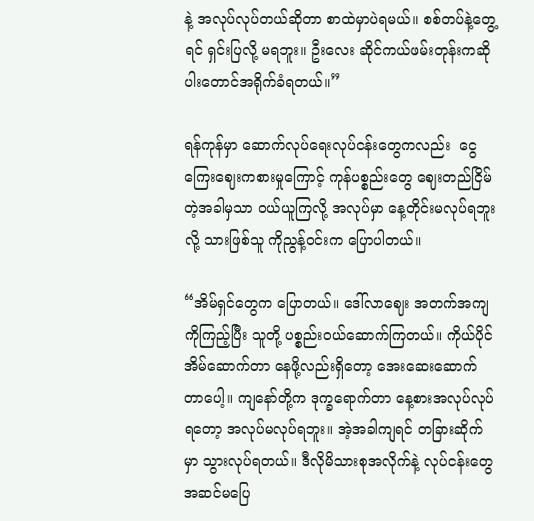နဲ့ အလုပ်လုပ်တယ်ဆိုတာ စာထဲမှာပဲရမယ်။ စစ်တပ်နဲ့တွေ့ရင် ရှင်းပြလို့ မရဘူး။ ဦးလေး ဆိုင်ကယ်ဖမ်းတုန်းကဆို ပါးတောင်အရိုက်ခံရတယ်။”

ရန်ကုန်မှာ ဆောက်လုပ်ရေးလုပ်ငန်းတွေကလည်း  ငွေကြေးဈေးကစားမှုကြောင့် ကုန်ပစ္စည်းတွေ ဈေးတည်ငြိမ်တဲ့အခါမှသာ ဝယ်ယူကြလို့ အလုပ်မှာ နေ့တိုင်းမလုပ်ရဘူးလို့ သားဖြစ်သူ ကိုညွန့်ဝင်းက ပြောပါတယ်။

“အိမ်ရှင်တွေက ပြောတယ်။ ဒေါ်လာဈေး အတက်အကျကိုကြည့်ပြီး သူတို့ ပစ္စည်းဝယ်ဆောက်ကြတယ်။ ကိုယ်ပိုင်အိမ်ဆောက်တာ နေဖို့လည်းရှိတော့ အေးဆေးဆောက်တာပေါ့။ ကျနော်တို့က ဒုက္ခရောက်တာ နေ့စားအလုပ်လုပ်ရတော့ အလုပ်မလုပ်ရဘူး။ အဲ့အခါကျရင် တခြားဆိုက်မှာ သွားလုပ်ရတယ်။ ဒီလိုမိသားစုအလိုက်နဲ့ လုပ်ငန်းတွေ အဆင်မပြေ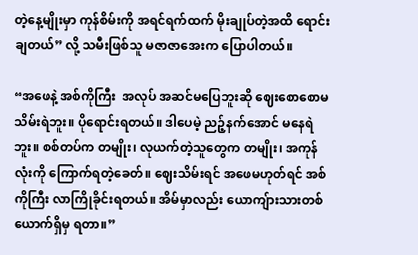တဲ့နေ့မျိုးမှာ ကုန်စိမ်းကို အရင်ရက်ထက် မိုးချုပ်တဲ့အထိ ရောင်းချတယ်” လို့ သမီးဖြစ်သူ မဇာဇာအေးက ပြောပါတယ်။

“အဖေနဲ့ အစ်ကိုကြီး  အလုပ် အဆင်မပြေဘူးဆို ဈေးစောစောမသိမ်းရဲဘူး။ ပိုရောင်းရတယ်။ ဒါပေမဲ့ ညဉ့်နက်အောင် မနေရဲဘူး။ စစ်တပ်က တမျိုး၊ လုယက်တဲ့သူတွေက တမျိုး၊ အကုန်လုံးကို ကြောက်ရတဲ့ခေတ်။ ဈေးသိမ်းရင် အဖေမဟုတ်ရင် အစ်ကိုကြီး လာကြိုခိုင်းရတယ်။ အိမ်မှာလည်း ယောကျ်ားသားတစ်ယောက်ရှိမှ ရတာ။”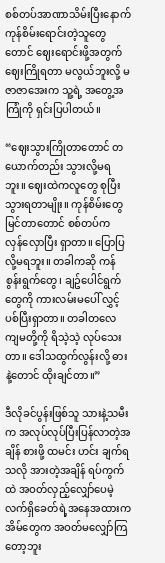စစ်တပ်အာဏာသိမ်းပြီးနောက် ကုန်စိမ်းရောင်းတဲ့သူတွေတောင် ဈေးရောင်းဖို့အတွက် ဈေးကြိုရတာ မလွယ်ဘူးလို့ မဇာဇာအေးက သူ့ရဲ့ အတွေ့အကြုံကို ရှင်းပြပါတယ်။

“ဈေးသွားကြိုတာတောင် တယောက်တည်း သွားလို့မရဘူး။ ဈေးထဲကလူတွေ စုပြီးသွားရတာမျိုး။ ကုန်စိမ်းတွေ မြင်တာတောင် စစ်တပ်က  လှန်လှောပြီး ရှာတာ။ ပြောပြလို့မရဘူး။ တခါကဆို ကန်စွန်းရွက်တွေ၊ ချဥ်ပေါင်ရွက်တွေကို ကားလမ်းမပေါ် လွှင့်ပစ်ပြီးရှာတာ။ တခါတလေ ကျမတို့ကို ရိသဲ့သဲ့ လုပ်သေးတာ။ ဒေါသထွက်လွန်းလို့ ဓားနဲ့တောင် ထိုးချင်တာ။”

ဒီလိုခင်ပွန်းဖြစ်သူ သားနဲ့သမီးက အလုပ်လုပ်ပြီးပြန်လာတဲ့အချိန် စားဖို့ ထမင်း ဟင်း ချက်ရသလို အားတဲ့အချိန် ရပ်ကွက်ထဲ အဝတ်လှည့်လျှော်ပေမဲ့ လက်ရှိခေတ်ရဲ့အနေအထားက အိမ်တွေက အဝတ်မလျှော်ကြတော့ဘူး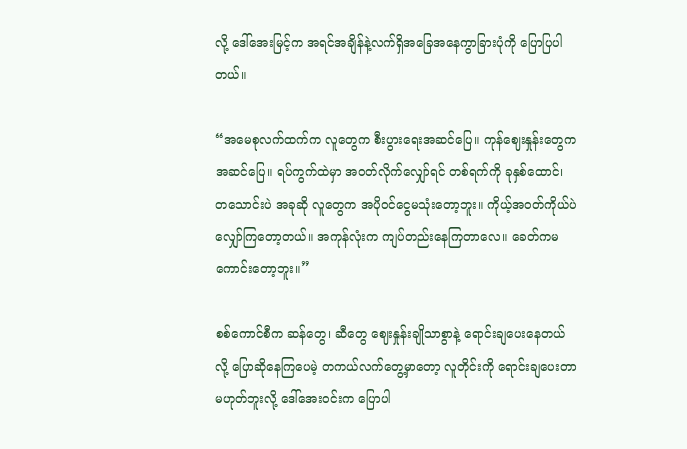လို့ ဒေါ်အေးမြင့်က အရင်အချိန်နဲ့လက်ရှိအခြေအနေကွာခြားပုံကို ပြောပြပါတယ်။

“အမေစုလက်ထက်က လူတွေက စီးပွားရေးအဆင်ပြေ။ ကုန်ဈေးနှုန်းတွေက အဆင်ပြေ။ ရပ်ကွက်ထဲမှာ အဝတ်လိုက်လျှော်ရင် တစ်ရက်ကို ခုနှစ်ထောင်၊ တသောင်းပဲ အခုဆို လူတွေက အပိုဝင်ငွေမသုံးတော့ဘူး။ ကိုယ့်အဝတ်ကိုယ်ပဲ လျှော်ကြတော့တယ်။ အကုန်လုံးက ကျပ်တည်းနေကြတာလေ။ ခေတ်ကမကောင်းတော့ဘူး။”

စစ်ကောင်စီက ဆန်တွေ၊ ဆီတွေ ဈေးနှုန်းချိုသာစွာနဲ့ ရောင်းချပေးနေတယ်လို့ ပြောဆိုနေကြပေမဲ့ တကယ်လက်တွေ့မှာတော့ လူတိုင်းကို ရောင်းချပေးတာမဟုတ်ဘူးလို့ ဒေါ်အေးဝင်းက ပြောပါ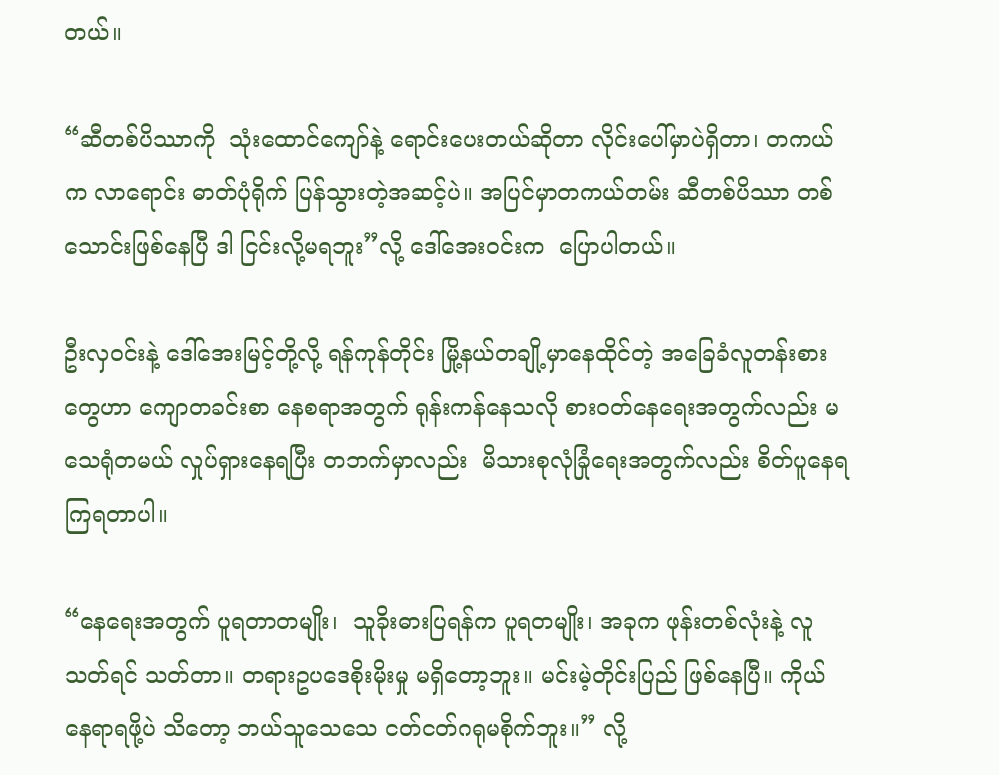တယ်။

“ဆီတစ်ပိဿာကို  သုံးထောင်ကျော်နဲ့ ရောင်းပေးတယ်ဆိုတာ လိုင်းပေါ်မှာပဲရှိတာ၊ တကယ်က လာရောင်း ဓာတ်ပုံရိုက် ပြန်သွားတဲ့အဆင့်ပဲ။ အပြင်မှာတကယ်တမ်း ဆီတစ်ပိဿာ တစ်သောင်းဖြစ်နေပြီ ဒါ ငြင်းလို့မရဘူး”လို့ ဒေါ်အေးဝင်းက  ပြောပါတယ်။

ဦးလှဝင်းနဲ့ ဒေါ်အေးမြင့်တို့လို့ ရန်ကုန်တိုင်း မြို့နယ်တချို့မှာနေထိုင်တဲ့ အခြေခံလူတန်းစားတွေဟာ ကျောတခင်းစာ နေစရာအတွက် ရုန်းကန်နေသလို စားဝတ်နေရေးအတွက်လည်း မသေရုံတမယ် လှုပ်ရှားနေရပြီး တဘက်မှာလည်း  မိသားစုလုံခြုံရေးအတွက်လည်း စိတ်ပူနေရကြရတာပါ။

“နေရေးအတွက် ပူရတာတမျိုး၊  သူခိုးဓားပြရန်က ပူရတမျိုး၊ အခုက ဖုန်းတစ်လုံးနဲ့ လူသတ်ရင် သတ်တာ။ တရားဥပဒေစိုးမိုးမှု မရှိတော့ဘူး။ မင်းမဲ့တိုင်းပြည် ဖြစ်နေပြီ။ ကိုယ် နေရာရဖို့ပဲ သိတော့ ဘယ်သူသေသေ ငတ်ငတ်ဂရုမစိုက်ဘူး။” လို့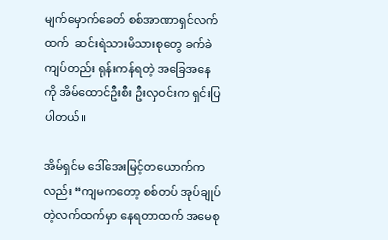မျက်မှောက်ခေတ် စစ်အာဏာရှင်လက်ထက်  ဆင်းရဲသားမိသားစုတွေ ခက်ခဲကျပ်တည်း ရုန်းကန်ရတဲ့ အခြေအနေကို အိမ်ထောင်ဦးစီး ဦးလှဝင်းက ရှင်းပြပါတယ်။

အိမ်ရှင်မ ဒေါ်အေးမြင့်တယောက်ကလည်း “ကျမကတော့ စစ်တပ် အုပ်ချုပ်တဲ့လက်ထက်မှာ နေရတာထက် အမေစု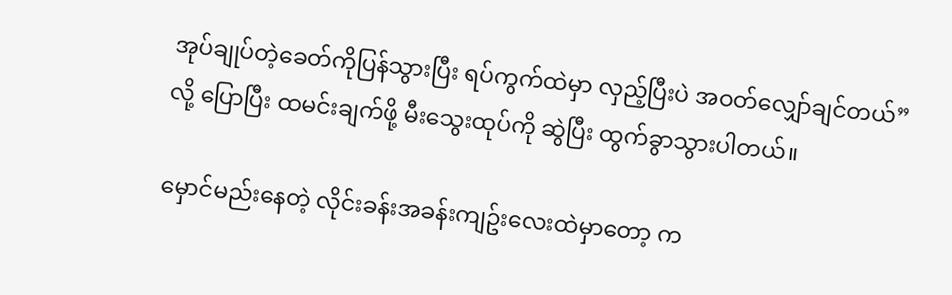အုပ်ချုပ်တဲ့ခေတ်ကိုပြန်သွားပြီး ရပ်ကွက်ထဲမှာ လှည့်ပြီးပဲ အဝတ်လျှော်ချင်တယ်”လို့ ပြောပြီး ထမင်းချက်ဖို့ မီးသွေးထုပ်ကို ဆွဲပြီး ထွက်ခွာသွားပါတယ်။

မှောင်မည်းနေတဲ့ လိုင်းခန်းအခန်းကျဥ်းလေးထဲမှာတော့ က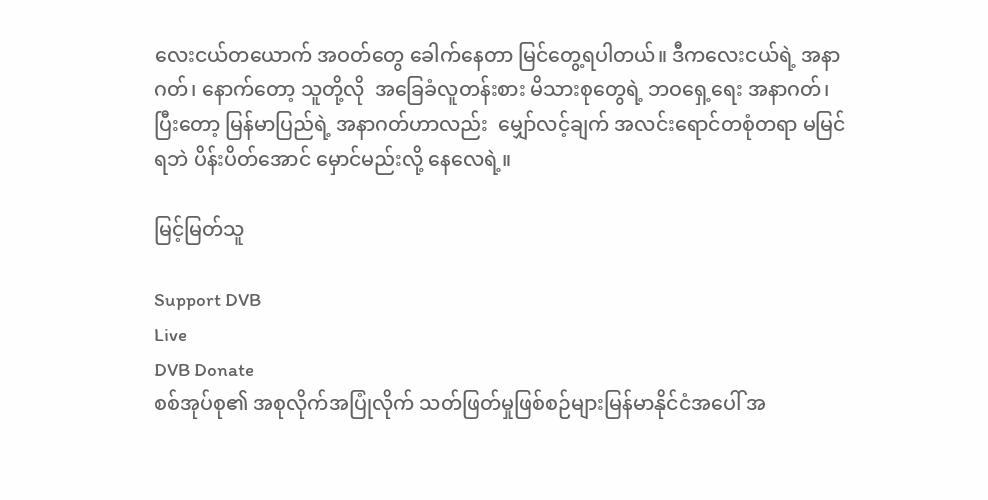လေးငယ်တယောက် အဝတ်တွေ ခေါက်နေတာ မြင်တွေ့ရပါတယ်။ ဒီကလေးငယ်ရဲ့ အနာဂတ်၊ နောက်တော့ သူတို့လို  အခြေခံလူတန်းစား မိသားစုတွေရဲ့ ဘဝရှေ့ရေး အနာဂတ်၊ ပြီးတော့ မြန်မာပြည်ရဲ့ အနာဂတ်ဟာလည်း  မျှော်လင့်ချက် အလင်းရောင်တစုံတရာ မမြင်ရဘဲ ပိန်းပိတ်အောင် မှောင်မည်းလို့ နေလေရဲ့။

မြင့်မြတ်သူ

Support DVB
Live
DVB Donate
စစ်အုပ်စု၏ အစုလိုက်အပြုံလိုက် သတ်ဖြတ်မှုဖြစ်စဉ်များမြန်မာနိုင်ငံအပေါ် အ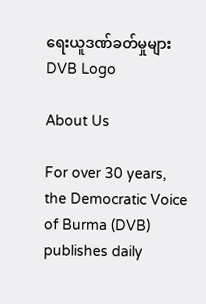ရေးယူဒဏ်ခတ်မှုများ
DVB Logo

About Us

For over 30 years, the Democratic Voice of Burma (DVB) publishes daily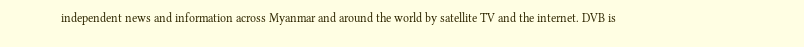independent news and information across Myanmar and around the world by satellite TV and the internet. DVB is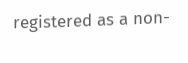registered as a non-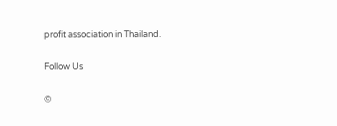profit association in Thailand.

Follow Us

©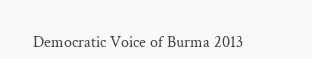Democratic Voice of Burma 2013